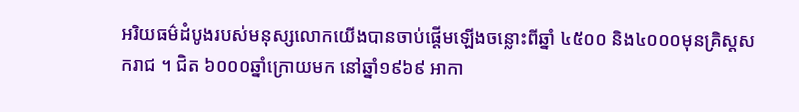អរិយធម៌ដំបូងរបស់មនុស្សលោកយើងបានចាប់ផ្ដើមឡើងចន្លោះពីឆ្នាំ ៤៥០០ និង៤០០០មុនគ្រិស្តសករាជ ។ ជិត ៦០០០ឆ្នាំក្រោយមក នៅឆ្នាំ១៩៦៩ អាកា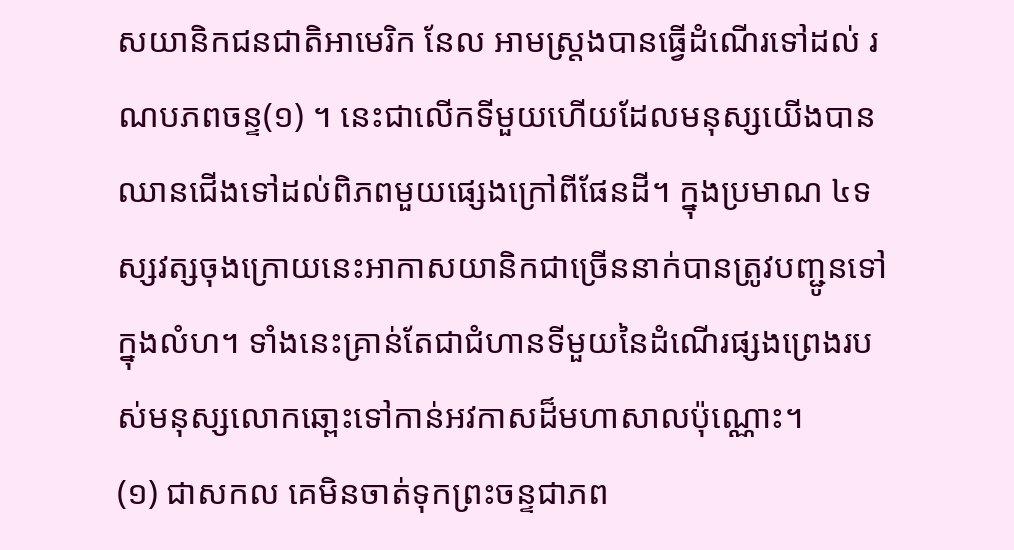សយានិកជនជាតិអាមេរិក នែល អាមស្ត្រងបានធ្វើដំណើរទៅដល់ រណបភពចន្ទ(១) ។ នេះជាលើកទីមួយហើយដែលមនុស្សយើងបានឈានជើងទៅដល់ពិភពមួយផ្សេងក្រៅពីផែនដី។ ក្នុងប្រមាណ ៤ទស្សវត្សចុងក្រោយនេះអាកាសយានិកជាច្រើននាក់បានត្រូវបញ្ជូនទៅក្នុងលំហ។ ទាំងនេះគ្រាន់តែជាជំហានទីមួយនៃដំណើរផ្សងព្រេងរបស់មនុស្សលោកឆោ្ពះទៅកាន់អវកាសដ៏មហាសាលប៉ុណ្ណោះ។
(១) ជាសកល គេមិនចាត់ទុកព្រះចន្ទជាភព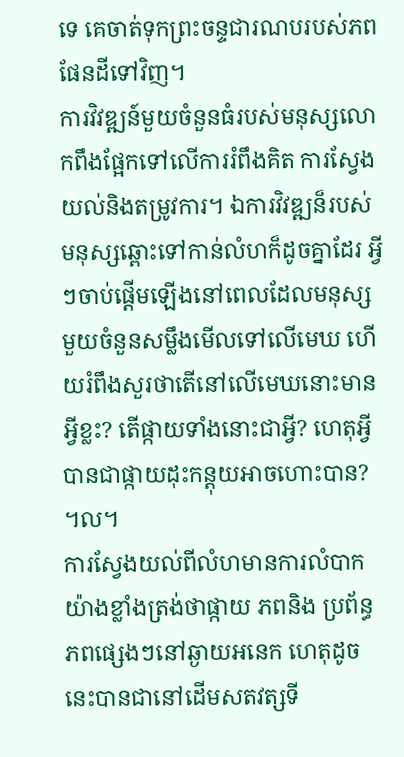ទេ គេចាត់ទុកព្រះចន្ទជារណបរបស់ភពផែនដីទៅវិញ។
ការវិវឌ្ឍន៍មួយចំនួនធំរបស់មនុស្សលោកពឹងផ្អែកទៅលើការរំពឹងគិត ការស្វែងយល់និងតម្រូវការ។ ឯការវិវឌ្ឍន៏របស់មនុស្សឆ្ពោះទៅកាន់លំហក៏ដូចគ្នាដែរ អ្វីៗចាប់ផ្ដើមឡើងនៅពេលដែលមនុស្សមួយចំនួនសម្លឹងមើលទៅលើមេឃ ហើយរំពឹងសួរថាតើនៅលើមេឃនោះមានអ្វីខ្លះ? តើផ្កាយទាំងនោះជាអ្វី? ហេតុអ្វីបានជាផ្កាយដុះកន្តុយអាចហោះបាន? ។ល។
ការស្វែងយល់ពីលំហមានការលំបាកយ៉ាងខ្លាំងត្រង់ថាផ្កាយ ភពនិង ប្រព័ន្ធភពផ្សេងៗនៅឆ្ងាយអនេក ហេតុដូចនេះបានជានៅដើមសតវត្សទី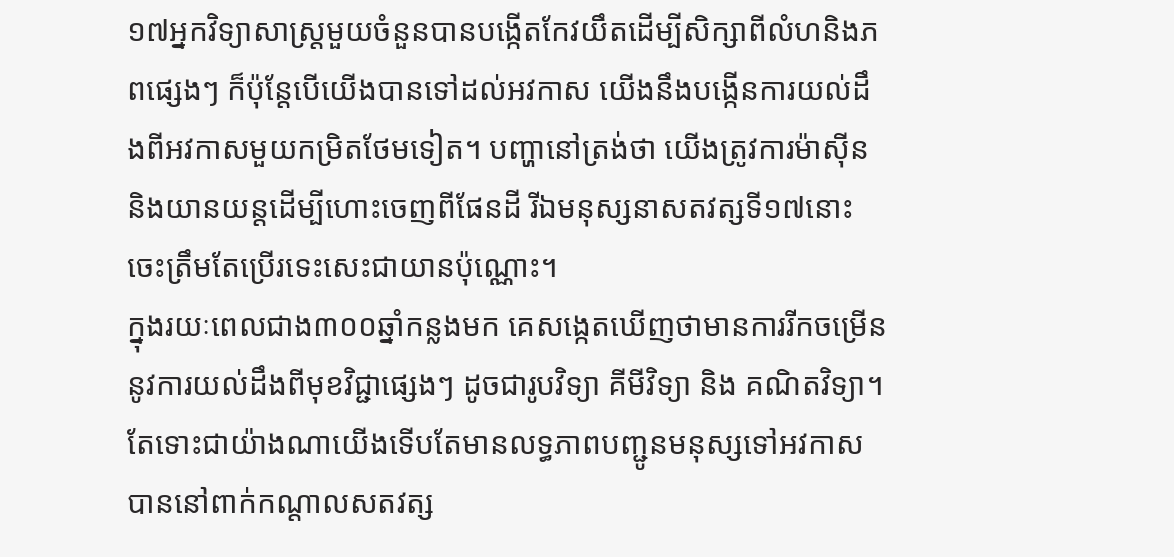១៧អ្នកវិទ្យាសាស្ត្រមួយចំនួនបានបង្កើតកែវយឹតដើម្បីសិក្សាពីលំហនិងភពផ្សេងៗ ក៏ប៉ុន្តែបើយើងបានទៅដល់អវកាស យើងនឹងបង្កើនការយល់ដឹងពីអវកាសមួយកម្រិតថែមទៀត។ បញ្ហានៅត្រង់ថា យើងត្រូវការម៉ាស៊ីន និងយានយន្តដើម្បីហោះចេញពីផែនដី រីឯមនុស្សនាសតវត្សទី១៧នោះចេះត្រឹមតែប្រើរទេះសេះជាយានប៉ុណ្ណោះ។
ក្នុងរយៈពេលជាង៣០០ឆ្នាំកន្លងមក គេសង្កេតឃើញថាមានការរីកចម្រើននូវការយល់ដឹងពីមុខវិជ្ជាផ្សេងៗ ដូចជារូបវិទ្យា គីមីវិទ្យា និង គណិតវិទ្យា។ តែទោះជាយ៉ាងណាយើងទើបតែមានលទ្ធភាពបញ្ជូនមនុស្សទៅអវកាសបាននៅពាក់កណ្ដាលសតវត្ស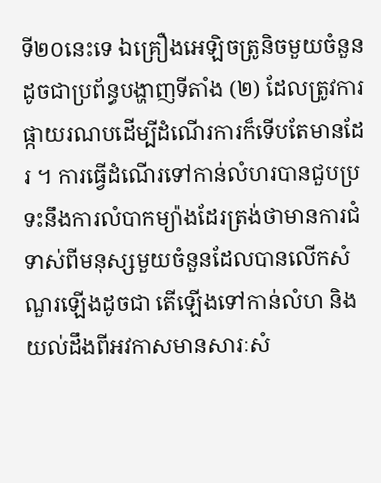ទី២០នេះទេ ឯគ្រឿងអេឡិចត្រូនិចមួយចំនួនដូចជាប្រព័ន្ធបង្ហាញទីតាំង (២) ដែលត្រូវការផ្កាយរណបដើម្បីដំណើរការក៏ទើបតែមានដែរ ។ ការធ្វើដំណើរទៅកាន់លំហរបានជួបប្រទះនឹងការលំបាកម្យ៉ាងដែរត្រង់ថាមានការជំទាស់ពីមនុស្សមួយចំនួនដែលបានលើកសំណួរឡើងដូចជា តើឡើងទៅកាន់លំហ និងយល់ដឹងពីអវកាសមានសារៈសំ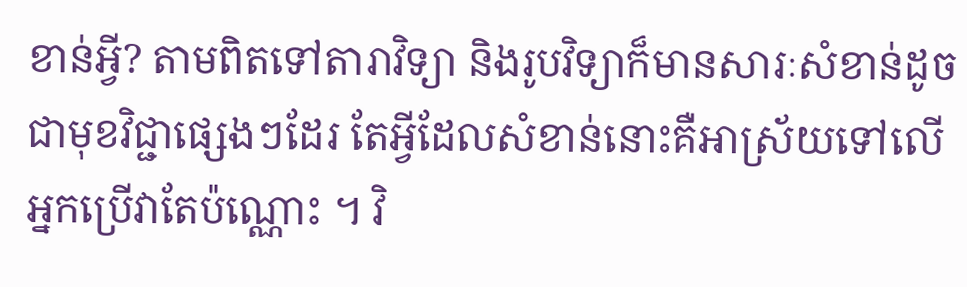ខាន់អ្វី? តាមពិតទៅតារាវិទ្យា និងរូបវិទ្យាក៏មានសារៈសំខាន់ដូចជាមុខវិជ្ជាផ្សេងៗដែរ តែអ្វីដែលសំខាន់នោះគឺអាស្រ័យទៅលើអ្នកប្រើវាតែប៉ណ្ណោះ ។ វិ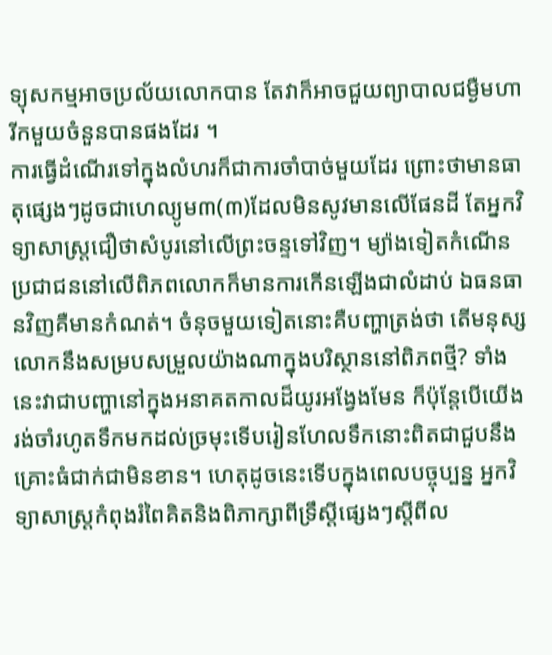ទ្យុសកម្មអាចប្រល័យលោកបាន តែវាក៏អាចជួយព្យាបាលជម្ងឺមហារីកមួយចំនួនបានផងដែរ ។
ការធ្វើដំណើរទៅក្នុងលំហរក៏ជាការចាំបាច់មួយដែរ ព្រោះថាមានធាតុផ្សេងៗដូចជាហេល្យូម៣(៣)ដែលមិនសូវមានលើផែនដី តែអ្នកវិទ្យាសាស្រ្តជឿថាសំបូរនៅលើព្រះចន្ទទៅវិញ។ ម្យ៉ាងទៀតកំណើនប្រជាជននៅលើពិភពលោកក៏មានការកើនឡើងជាលំដាប់ ឯធនធានវិញគឺមានកំណត់។ ចំនុចមួយទៀតនោះគឺបញ្ហាត្រង់ថា តើមនុស្សលោកនឹងសម្របសម្រួលយ៉ាងណាក្នុងបរិស្ថាននៅពិភពថ្មី? ទាំងនេះវាជាបញ្ហានៅក្នុងអនាគតកាលដ៏យូរអង្វែងមែន ក៏ប៉ុន្តែបើយើងរង់ចាំរហូតទឹកមកដល់ច្រមុះទើបរៀនហែលទឹកនោះពិតជាជួបនឹងគ្រោះធំជាក់ជាមិនខាន។ ហេតុដូចនេះទើបក្នុងពេលបច្ចុប្បន្ន អ្នកវិទ្យាសាស្រ្តកំពុងរំពៃគិតនិងពិភាក្សាពីទ្រឹស្ដីផ្សេងៗស្តីពីល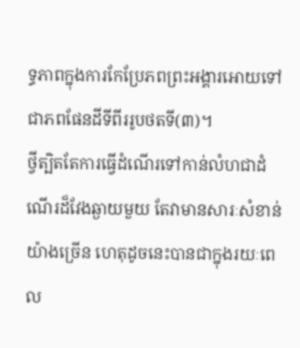ទ្ធភាពក្នុងការកែប្រែភពព្រះអង្គារអោយទៅជាភពផែនដីទីពីររូបថតទី(៣)។
ថ្វីត្បិតតែការធ្វើដំណើរទៅកាន់លំហជាដំណើរដ៏វែងឆ្ងាយមួយ តែវាមានសារៈសំខាន់យ៉ាងច្រើន ហេតុដូចនេះបានជាក្នុងរយៈពេល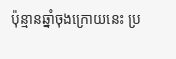ប៉ុន្មានឆ្នាំចុងក្រោយនេះ ប្រ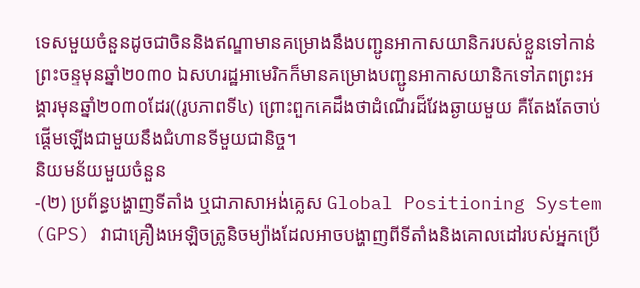ទេសមួយចំនួនដូចជាចិននិងឥណ្ឌាមានគម្រោងនឹងបញ្ជូនអាកាសយានិករបស់ខ្លួនទៅកាន់ព្រះចន្ទមុនឆ្នាំ២០៣០ ឯសហរដ្ឋអាមេរិកក៏មានគម្រោងបញ្ជូនអាកាសយានិកទៅភពព្រះអង្គារមុនឆ្នាំ២០៣០ដែរ((រូបភាពទី៤) ព្រោះពួកគេដឹងថាដំណើរដ៏វែងឆ្ងាយមួយ គឺតែងតែចាប់ផ្ដើមឡើងជាមួយនឹងជំហានទីមួយជានិច្ច។
និយមន័យមួយចំនួន
-(២) ប្រព័ន្ធបង្ហាញទីតាំង ឬជាភាសាអង់គ្លេស Global Positioning System (GPS) វាជាគ្រឿងអេឡិចត្រូនិចម្យ៉ាងដែលអាចបង្ហាញពីទីតាំងនិងគោលដៅរបស់អ្នកប្រើ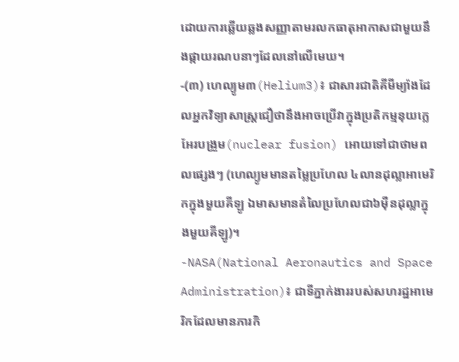ដោយការឆ្លើយឆ្លងសញ្ញាតាមរលកធាតុអាកាសជាមួយនឹងផ្កាយរណបនាៗដែលនៅលើមេឃ។
-(៣) ហេល្យូម៣(Helium3)៖ ជាសារជាតិគីមីម្យ៉ាងដែលអ្នកវិទ្យាសាស្រ្តជឿថានឹងអាចប្រើវាក្នុងប្រតិកម្មនុយក្លេអែរបង្រួម(nuclear fusion) អោយទៅជាថាមពលផ្សេងៗ (ហេល្យូមមានតម្លៃប្រហែល ៤លានដុល្លាអាមេរិកក្នុងមួយគីឡូ ឯមាសមានតំលៃប្រហែលជា៦ម៉ឺនដុល្លាក្នុងមួយគីឡូ)។
-NASA(National Aeronautics and Space Administration)៖ ជាទីភ្នាក់ងាររបស់សហរដ្ឋអាមេរិកដែលមានភារកិ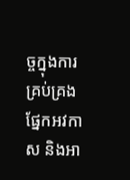ច្ចក្នុងការគ្រប់គ្រងផែ្នកអវកាស និងអា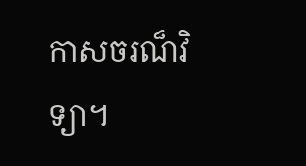កាសចរណ៏វិទ្យា។